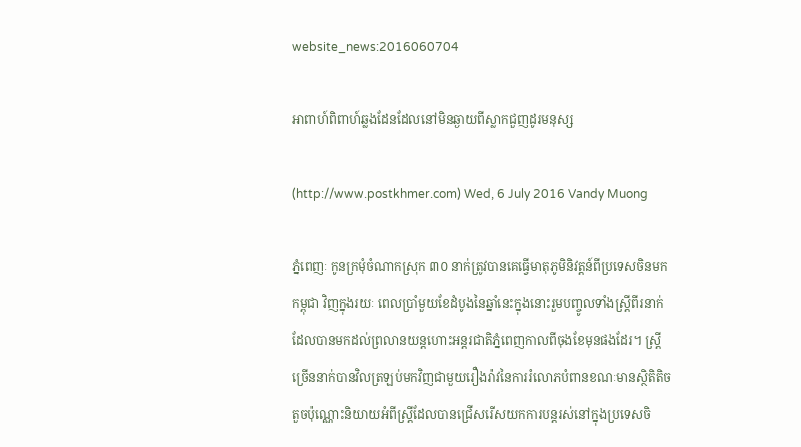website_news:2016060704

អាពាហ៍ពិពាហ៍ឆ្លងដែនដែលនៅមិនឆ្ងាយពីស្លាកជួញដូរមនុស្ស

(http://www.postkhmer.com) Wed, 6 July 2016 Vandy Muong

ភ្នំពេញៈ កូនក្រមុំចំណាកស្រុក ៣០ នាក់ត្រូវបានគេធ្វើមាតុភូមិនិវត្តន៍ពីប្រទេសចិនមកកម្ពុជា វិញក្នុងរយៈ ពេលប្រាំមួយខែដំបូងនៃឆ្នាំនេះក្នុងនោះរួមបញ្ចូលទាំងស្រី្តពីរនាក់ដែលបានមកដល់ព្រលានយន្តហោះអន្តរជាតិភ្នំពេញកាលពីចុងខែមុនផងដែរ។ ស្រី្តច្រើននាក់បានវិលត្រឡប់មកវិញជាមួយរឿងរ៉ាវនៃការរំលោភបំពានខណៈមានស្ថិតិតិចតួចប៉ុណ្ណោះនិយាយអំពីស្រី្តដែលបានជ្រើសរើសយកការបន្តរស់នៅក្នុងប្រទេសចិ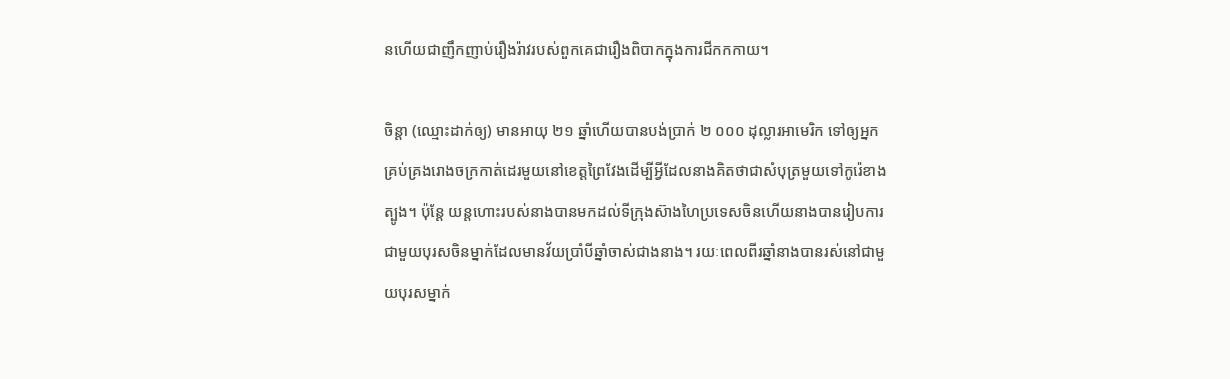នហើយជាញឹកញាប់រឿងរ៉ាវរបស់ពួកគេជារឿងពិបាកក្នុងការជីកកកាយ។

ចិន្តា (ឈ្មោះដាក់ឲ្យ) មានអាយុ ២១ ឆ្នាំហើយបានបង់ប្រាក់ ២ ០០០ ដុល្លារអាមេរិក ទៅឲ្យអ្នក គ្រប់គ្រងរោងចក្រកាត់ដេរមួយនៅខេត្តព្រៃវែងដើម្បីអ្វីដែលនាងគិតថាជាសំបុត្រមួយទៅកូរ៉េខាងត្បូង។ ប៉ុន្តែ យន្តហោះរបស់នាងបានមកដល់ទីក្រុងស៊ាងហៃប្រទេសចិនហើយនាងបានរៀបការជាមួយបុរសចិនម្នាក់ដែលមានវ័យប្រាំបីឆ្នាំចាស់ជាងនាង។ រយៈពេលពីរឆ្នាំនាងបានរស់នៅជាមួយបុរសម្នាក់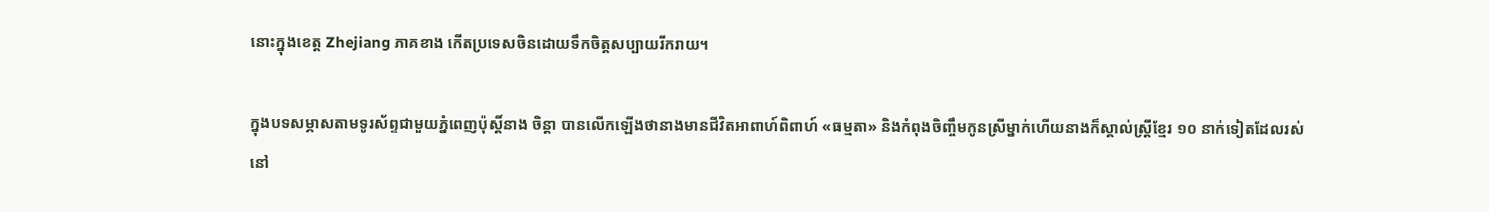នោះក្នុងខេត្ត Zhejiang ភាគខាង កើតប្រទេសចិនដោយទឹកចិត្តសប្បាយរីករាយ។

ក្នុងបទសម្ភាសតាមទូរស័ព្ទជាមួយភ្នំពេញប៉ុស្តិ៍នាង ចិន្តា បានលើកឡើងថានាងមានជីវិតអាពាហ៍ពិពាហ៍ «ធម្មតា» និងកំពុងចិញ្ចឹមកូនស្រីម្នាក់ហើយនាងក៏ស្គាល់ស្ត្រីខ្មែរ ១០ នាក់ទៀតដែលរស់នៅ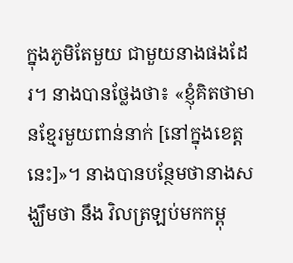ក្នុងភូមិតែមួយ ជាមួយនាងផងដែរ។ នាងបានថ្លែងថា៖ «ខ្ញុំគិតថាមានខ្មែរមួយពាន់នាក់ [នៅក្នុងខេត្តនេះ]»។ នាងបានបន្ថែមថានាងសង្ឃឹមថា នឹង វិលត្រឡប់មកកម្ពុ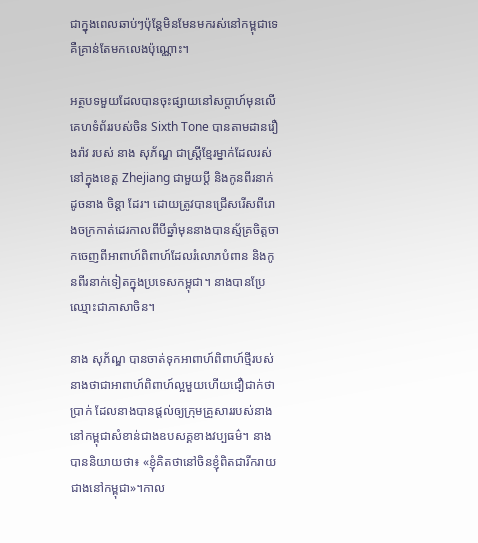ជាក្នុងពេលឆាប់ៗប៉ុន្តែមិនមែនមករស់នៅកម្ពុជាទេគឺគ្រាន់តែមកលេងប៉ុណ្ណោះ។

អត្ថបទមួយដែលបានចុះផ្សាយនៅសប្តាហ៍មុនលើគេហទំព័ររបស់ចិន Sixth Tone បានតាមដានរឿងរ៉ាវ របស់ នាង សុភ័ណ្ឌ ជាស្ត្រីខ្មែរម្នាក់ដែលរស់នៅក្នុងខេត្ត Zhejiang ជាមួយប្តី និងកូនពីរនាក់ដូចនាង ចិន្តា ដែរ។ ដោយត្រូវបានជ្រើសរើសពីរោងចក្រកាត់ដេរកាលពីបីឆ្នាំមុននាងបានស្ម័គ្រចិត្ដចាកចេញពីអាពាហ៍ពិពាហ៍ដែលរំលោភបំពាន និងកូនពីរនាក់ទៀតក្នុងប្រទេសកម្ពុជា។ នាងបានប្រែឈ្មោះជាភាសាចិន។

នាង សុភ័ណ្ឌ បានចាត់ទុកអាពាហ៍ពិពាហ៍ថ្មីរបស់នាងថាជាអាពាហ៍ពិពាហ៍ល្អមួយហើយជឿជាក់ថាប្រាក់ ដែលនាងបានផ្ដល់ឲ្យក្រុមគ្រួសាររបស់នាងនៅកម្ពុជាសំខាន់ជាងឧបសគ្គខាងវប្បធម៌។ នាងបាននិយាយថា៖ «ខ្ញុំគិតថានៅចិនខ្ញុំពិតជារីករាយជាងនៅកម្ពុជា»។កាល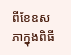ពីខែឧសភាក្នុងពិធី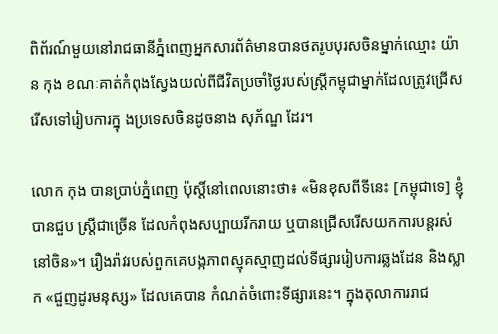ពិព័រណ៍មួយនៅរាជធានីភ្នំពេញអ្នកសារព័ត៌មានបានថតរូបបុរសចិនម្នាក់ឈ្មោះ យ៉ាន កុង ខណៈគាត់កំពុងស្វែងយល់ពីជីវិតប្រចាំថ្ងៃរបស់ស្ត្រីកម្ពុជាម្នាក់ដែលត្រូវជ្រើសរើសទៅរៀបការក្នុ ងប្រទេសចិនដូចនាង សុភ័ណ្ឌ ដែរ។

លោក កុង បានប្រាប់ភ្នំពេញ ប៉ុស្តិ៍នៅពេលនោះថា៖ «មិនខុសពីទីនេះ [កម្ពុជាទេ] ខ្ញុំបានជួប ស្ត្រីជាច្រើន ដែលកំពុងសប្បាយរីករាយ ឬបានជ្រើសរើសយកការបន្តរស់នៅចិន»។ រឿងរ៉ាវរបស់ពួកគេបង្កភាពស្មុគស្មាញដល់ទីផ្សាររៀបការឆ្លងដែន និងស្លាក «ជួញដូរមនុស្ស» ដែលគេបាន កំណត់ចំពោះទីផ្សារនេះ។ ក្នុងតុលាការរាជ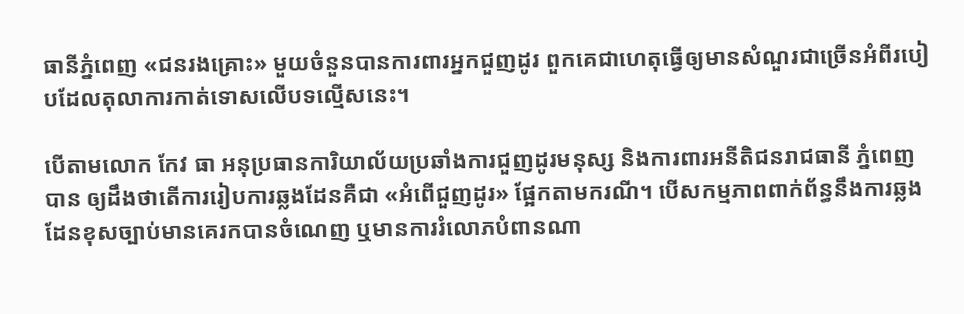ធានីភ្នំពេញ «ជនរងគ្រោះ» មួយចំនួនបានការពារអ្នកជួញដូរ ពួកគេជាហេតុធ្វើឲ្យមានសំណួរជាច្រើនអំពីរបៀបដែលតុលាការកាត់ទោសលើបទល្មើសនេះ។

បើតាមលោក កែវ ធា អនុប្រធានការិយាល័យប្រឆាំងការជួញដូរមនុស្ស និងការពារអនីតិជនរាជធានី ភ្នំពេញ បាន ឲ្យដឹងថាតើការរៀបការឆ្លងដែនគឺជា «អំពើជួញដូរ» ផ្អែកតាមករណី។ បើសកម្មភាពពាក់ព័ន្ធនឹងការឆ្លងដែនខុសច្បាប់មានគេរកបានចំណេញ ឬមានការរំលោភបំពានណា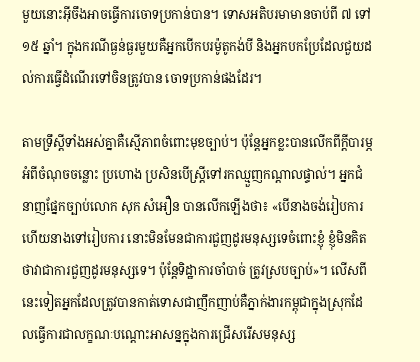មួយនោះអ៊ីចឹងអាចធ្វើការចោទប្រកាន់បាន។ ទោសអតិបរមាមានចាប់ពី ៧ ទៅ ១៥ ឆ្នាំ។ ក្នុងករណីធ្ងន់ធ្ងរមួយគឺអ្នកបើកបរម៉ូតូកង់បី និងអ្នកបកប្រែដែលជួយដល់ការធ្វើដំណើរទៅចិនត្រូវបាន ចោទប្រកាន់ផងដែរ។

តាមទ្រឹស្តីទាំងអស់គ្នាគឺស្មើភាពចំពោះមុខច្បាប់។ ប៉ុន្តែអ្នកខ្លះបានលើកពីក្តីបារម្ភអំពីចំណុចចន្លោះ ប្រហោង ប្រសិនបើស្ត្រីទៅរកឈ្មួញកណ្តាលផ្ទាល់។ អ្នកជំនាញផ្នែកច្បាប់លោក សុក សំអឿន បានលើកឡើងថា៖ «បើនាងចង់រៀបការហើយនាងទៅរៀបការ នោះមិនមែនជាការជួញដូរមនុស្សទេចំពោះខ្ញុំ ខ្ញុំមិនគិតថាវាជាការជួញដូរមនុស្សទេ។ ប៉ុន្តែទិដ្ឋាការចាំបាច់ ត្រូវស្របច្បាប់»។ លើសពីនេះទៀតអ្នកដែលត្រូវបានកាត់ទោសជាញឹកញាប់គឺភ្នាក់ងារកម្ពុជាក្នុងស្រុកដែលធ្វើការជាលក្ខណៈបណ្តោះអាសន្នក្នុងការជ្រើសរើសមនុស្ស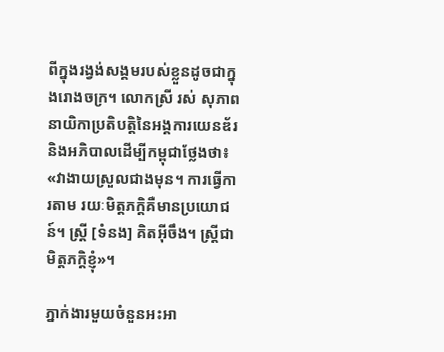ពីក្នុងរង្វង់សង្គមរបស់ខ្លួនដូចជាក្នុងរោងចក្រ។ លោកស្រី រស់ សុភាព នាយិកាប្រតិបតិ្តនៃអង្គការយេនឌ័រ និងអភិបាលដើម្បីកម្ពុជាថ្លែងថា៖ «វាងាយស្រួលជាងមុន។ ការធ្វើការតាម រយៈមិត្តភក្តិគឺមានប្រយោជន៍។ ស្ត្រី [ទំនង] គិតអ៊ីចឹង។ ស្ត្រីជាមិត្តភក្តិខ្ញុំ»។

ភ្នាក់ងារមួយចំនួនអះអា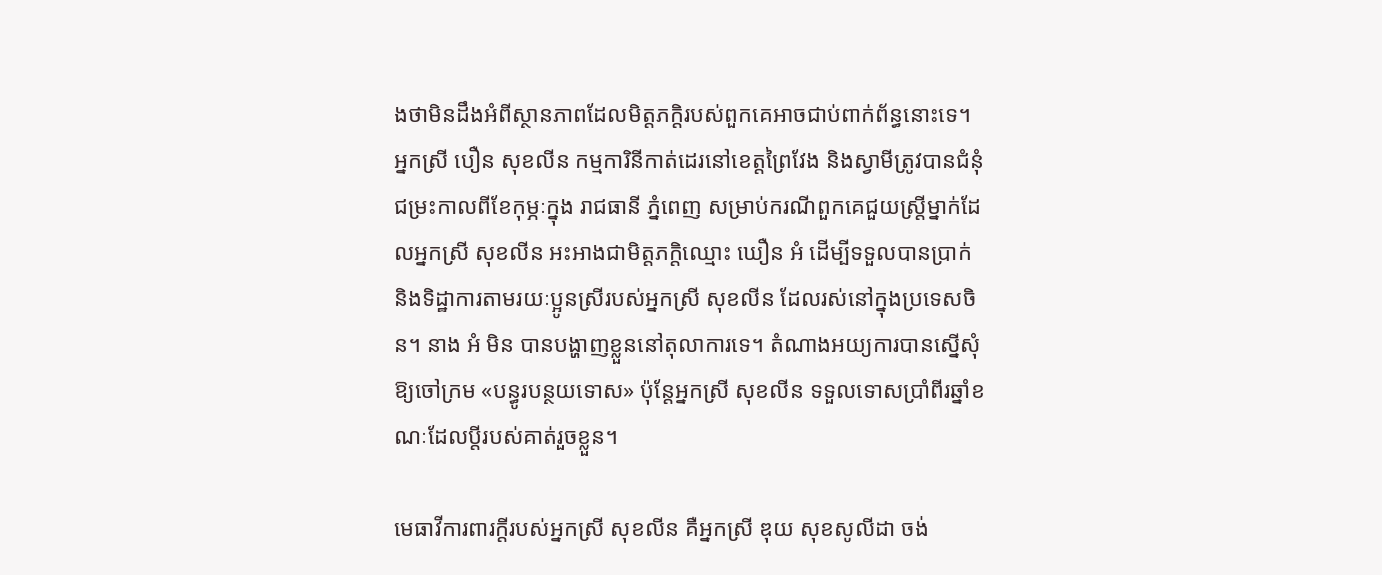ងថាមិនដឹងអំពីស្ថានភាពដែលមិត្តភក្តិរបស់ពួកគេអាចជាប់ពាក់ព័ន្ធនោះទេ។ អ្នកស្រី បឿន សុខលីន កម្មការិនីកាត់ដេរនៅខេត្តព្រៃវែង និងស្វាមីត្រូវបានជំនុំជម្រះកាលពីខែកុម្ភៈក្នុង រាជធានី ភ្នំពេញ សម្រាប់ករណីពួកគេជួយស្ត្រីម្នាក់ដែលអ្នកស្រី សុខលីន អះអាងជាមិត្តភក្តិឈ្មោះ ឃឿន អំ ដើម្បីទទួលបានប្រាក់ និងទិដ្ឋាការតាមរយៈប្អូនស្រីរបស់អ្នកស្រី សុខលីន ដែលរស់នៅក្នុងប្រទេសចិន។ នាង អំ មិន បានបង្ហាញខ្លួននៅតុលាការទេ។ តំណាងអយ្យការបានស្នើសុំឱ្យចៅក្រម «បន្ធូរបន្ថយទោស» ប៉ុន្តែអ្នកស្រី សុខលីន ទទួលទោសប្រាំពីរឆ្នាំខណៈដែលប្តីរបស់គាត់រួចខ្លួន។

មេធាវីការពារក្តីរបស់អ្នកស្រី សុខលីន គឺអ្នកស្រី ឌុយ សុខសូលីដា ចង់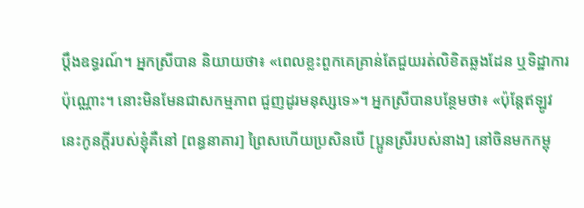ប្តឹងឧទ្ធរណ៍។ អ្នកស្រីបាន និយាយថា៖ «ពេលខ្លះពួកគេគ្រាន់តែជួយរត់លិខិតឆ្លងដែន ឬទិដ្ឋាការប៉ុណ្ណោះ។ នោះមិនមែនជាសកម្មភាព ជួញដូរមនុស្សទេ»។ អ្នកស្រីបានបន្ថែមថា៖ «ប៉ុន្តែឥឡូវនេះកូនក្តីរបស់ខ្ញុំគឺនៅ [ពន្ធនាគារ] ព្រៃសហើយប្រសិនបើ [ប្អូនស្រីរបស់នាង] នៅចិនមកកម្ពុ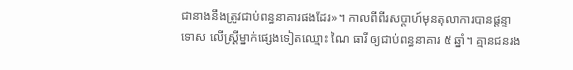ជានាងនឹងត្រូវជាប់ពន្ធនាគារផងដែរ»។ កាលពីពីរសប្តាហ៍មុនតុលាការបានផ្តន្ទា ទោស លើស្ត្រីម្នាក់ផ្សេងទៀតឈ្មោះ ណៃ ធារី ឲ្យជាប់ពន្ធនាគារ ៥ ឆ្នាំ។ គ្មានជនរង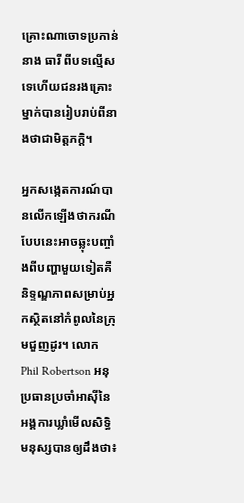គ្រោះណាចោទប្រកាន់នាង ធារី ពីបទល្មើសទេហើយជនរងគ្រោះម្នាក់បានរៀបរាប់ពីនាងថាជាមិត្តភក្ដិ។

អ្នកសង្កេតការណ៍បានលើកឡើងថាករណីបែបនេះអាចឆ្លុះបញ្ចាំងពីបញ្ហាមួយទៀតគឺនិទ្ទណ្ឌភាពសម្រាប់អ្នកស្ថិតនៅកំពូលនៃក្រុមជួញដូរ។ លោក Phil Robertson អនុប្រធានប្រចាំអាស៊ីនៃអង្គការឃ្លាំមើលសិទ្ធិមនុស្សបានឲ្យដឹងថា៖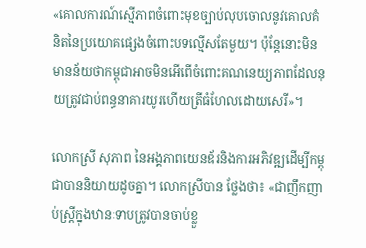«គោលការណ៍ស្មើភាពចំពោះមុខច្បាប់លុបចោលនូវគោលគំនិតនៃប្រយោគផ្សេងចំពោះបទល្មើសតែមួយ។ ប៉ុន្តែនោះមិនមានន័យថាកម្ពុជាអាចមិនអើពើចំពោះគណនេយ្យភាពដែលនុយត្រូវជាប់ពន្ធនាគារយូរហើយត្រីធំហែលដោយសេរី»។

លោកស្រី សុភាព នៃអង្គភាពយេនឌ័រនិងការអភិវឌ្ឍដើម្បីកម្ពុជាបាននិយាយដូចគ្នា។ លោកស្រីបាន ថ្លែងថា៖ «ជាញឹកញាប់ស្ត្រីក្នុងឋានៈទាបត្រូវបានចាប់ខ្លួ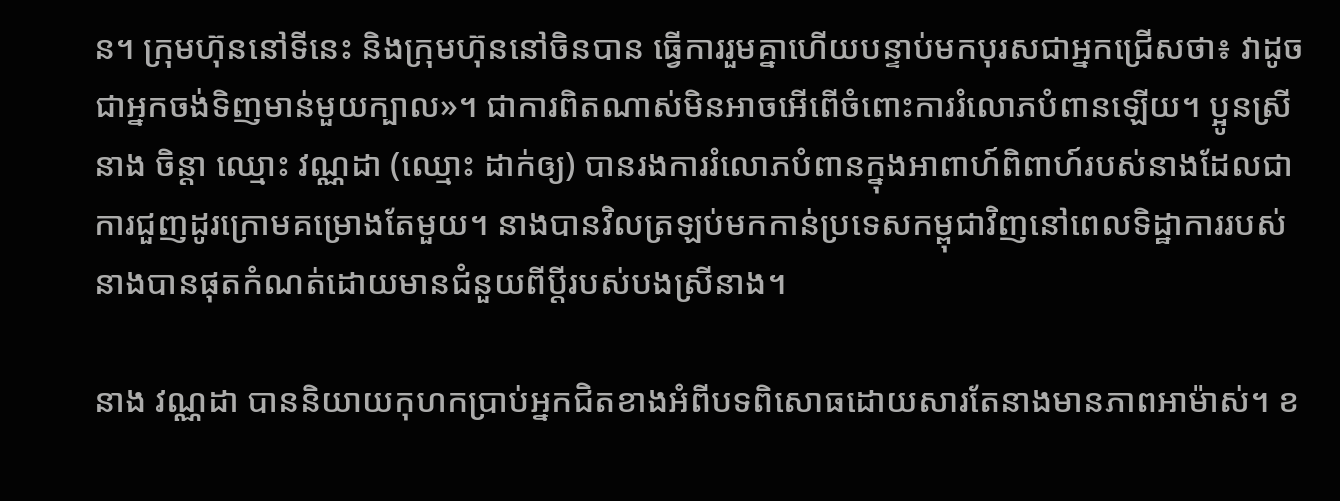ន។ ក្រុមហ៊ុននៅទីនេះ និងក្រុមហ៊ុននៅចិនបាន ធ្វើការរួមគ្នាហើយបន្ទាប់មកបុរសជាអ្នកជ្រើសថា៖ វាដូចជាអ្នកចង់ទិញមាន់មួយក្បាល»។ ជាការពិតណាស់មិនអាចអើពើចំពោះការរំលោភបំពានឡើយ។ ប្អូនស្រីនាង ចិន្តា ឈ្មោះ វណ្ណដា (ឈ្មោះ ដាក់ឲ្យ) បានរងការរំលោភបំពានក្នុងអាពាហ៍ពិពាហ៍របស់នាងដែលជាការជួញដូរក្រោមគម្រោងតែមួយ។ នាងបានវិលត្រឡប់មកកាន់ប្រទេសកម្ពុជាវិញនៅពេលទិដ្ឋាការរបស់នាងបានផុតកំណត់ដោយមានជំនួយពីប្តីរបស់បងស្រីនាង។

នាង វណ្ណដា បាននិយាយកុហកប្រាប់អ្នកជិតខាងអំពីបទពិសោធដោយសារតែនាងមានភាពអាម៉ាស់។ ខ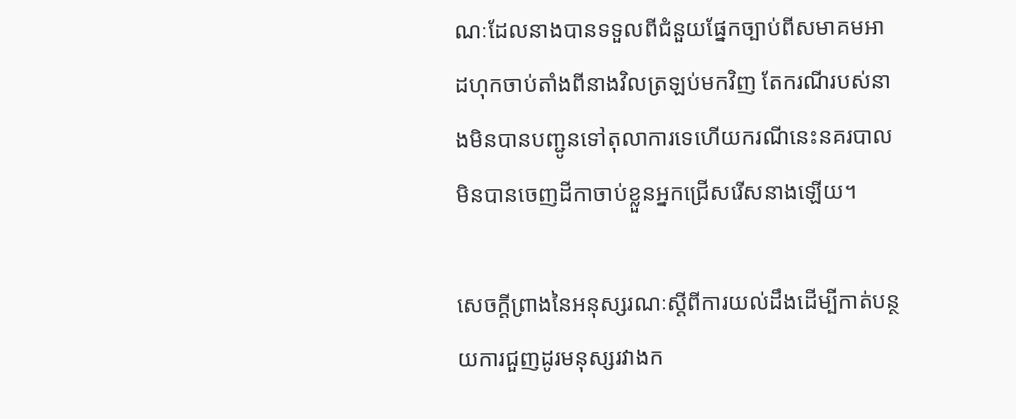ណៈដែលនាងបានទទួលពីជំនួយផ្នែកច្បាប់ពីសមាគមអាដហុកចាប់តាំងពីនាងវិលត្រឡប់មកវិញ តែករណីរបស់នាងមិនបានបញ្ជូនទៅតុលាការទេហើយករណីនេះនគរបាលមិនបានចេញដីកាចាប់ខ្លួនអ្នកជ្រើសរើសនាងឡើយ។

សេចក្តីព្រាងនៃអនុស្សរណៈស្តីពីការយល់ដឹងដើម្បីកាត់បន្ថយការជួញដូរមនុស្សរវាងក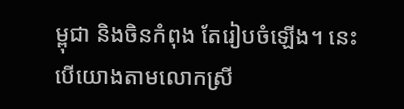ម្ពុជា និងចិនកំពុង តែរៀបចំឡើង។ នេះបើយោងតាមលោកស្រី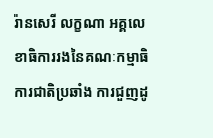រ៉ានសេរី លក្ខណា អគ្គលេខាធិការរងនៃគណៈកម្មាធិការជាតិប្រឆាំង ការជួញដូ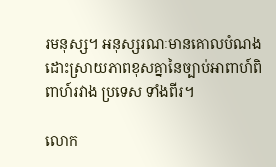រមនុស្ស។ អនុស្សរណៈមានគោលបំណងដោះស្រាយភាពខុសគ្នានៃច្បាប់អាពាហ៍ពិពាហ៍រវាង ប្រទេស ទាំងពីរ។

លោក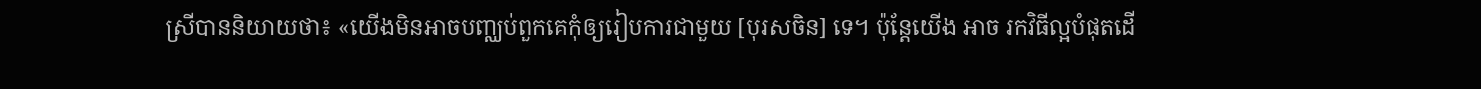ស្រីបាននិយាយថា៖ «យើងមិនអាចបញ្ឈប់ពួកគេកុំឲ្យរៀបការជាមួយ [បុរសចិន] ទេ។ ប៉ុន្តែយើង អាច រកវិធីល្អបំផុតដើ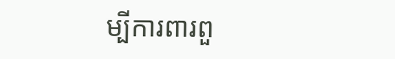ម្បីការពារពួ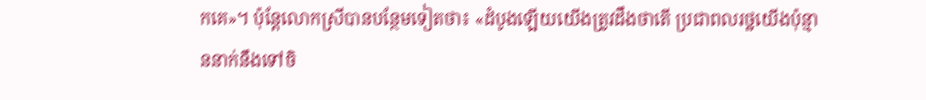កគេ»។ ប៉ុន្តែលោកស្រីបានបន្ថែមទៀតថា៖ «ដំបូងឡើយយើងត្រូវដឹងថាតើ ប្រជាពលរថ្ឋយើងប៉ុន្មាននាក់នឹងទៅចិ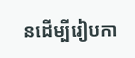នដើម្បីរៀបកា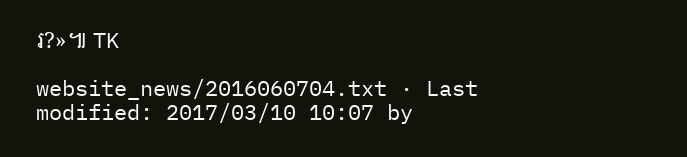រ?»៕ TK

website_news/2016060704.txt · Last modified: 2017/03/10 10:07 by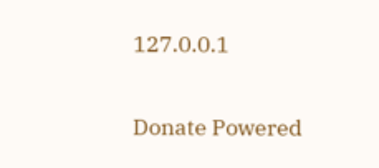127.0.0.1

Donate Powered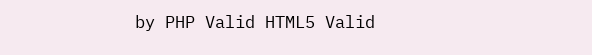by PHP Valid HTML5 Valid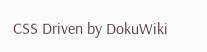CSS Driven by DokuWiki